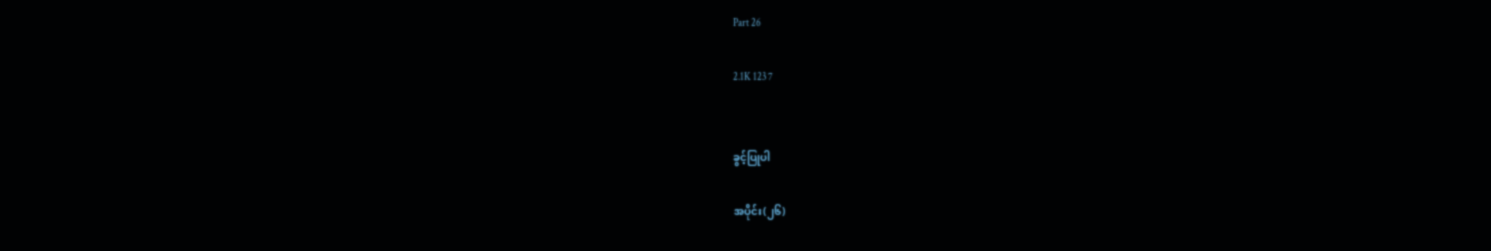Part 26

2.1K 123 7


ခွင့်ပြုပါ

အပိုင်း(၂၆)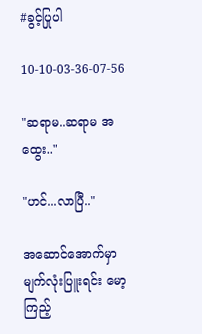#ခွင့်ပြုပါ

10-10-03-36-07-56

"ဆရာမ..ဆရာမ အထွေး.."

"ဟင်...လာပြီ.."

အဆောင်အောက်မှာ မျက်လုံးပြူးရင်း မော့ကြည့်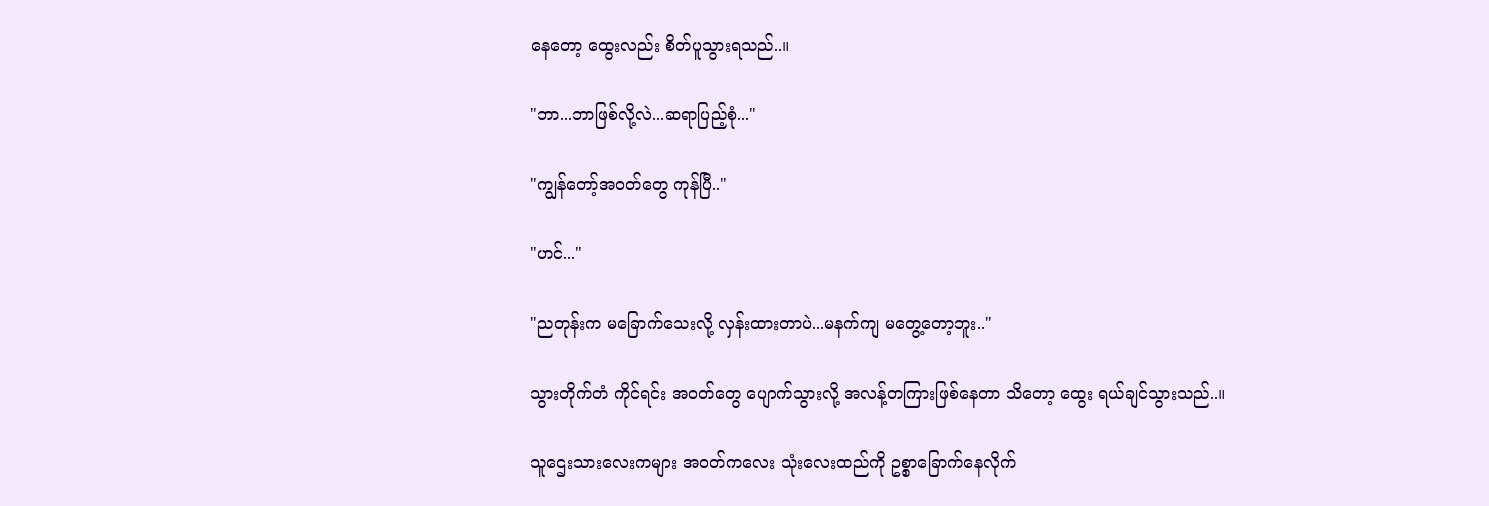နေတော့ ထွေးလည်း စိတ်ပူသွားရသည်..။

"ဘာ...ဘာဖြစ်လို့လဲ...ဆရာပြည့်စုံ..."

"ကျွန်တော့်အဝတ်တွေ ကုန်ပြီ.."

"ဟင်..."

"ညတုန်းက မခြောက်သေးလို့ လှန်းထားတာပဲ...မနက်ကျ မတွေ့တော့ဘူး.."

သွားတိုက်တံ ကိုင်ရင်း အဝတ်တွေ ပျောက်သွားလို့ အလန့်တကြားဖြစ်နေတာ သိတော့ ထွေး ရယ်ချင်သွားသည်..။

သူဌေးသားလေးကများ အဝတ်ကလေး သုံးလေးထည်ကို ဥစ္စာခြောက်နေလိုက်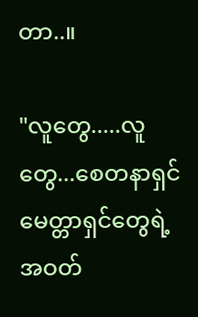တာ..။

"လူတွေ.....လူတွေ...စေတနာရှင် မေတ္တာရှင်တွေရဲ့ အဝတ်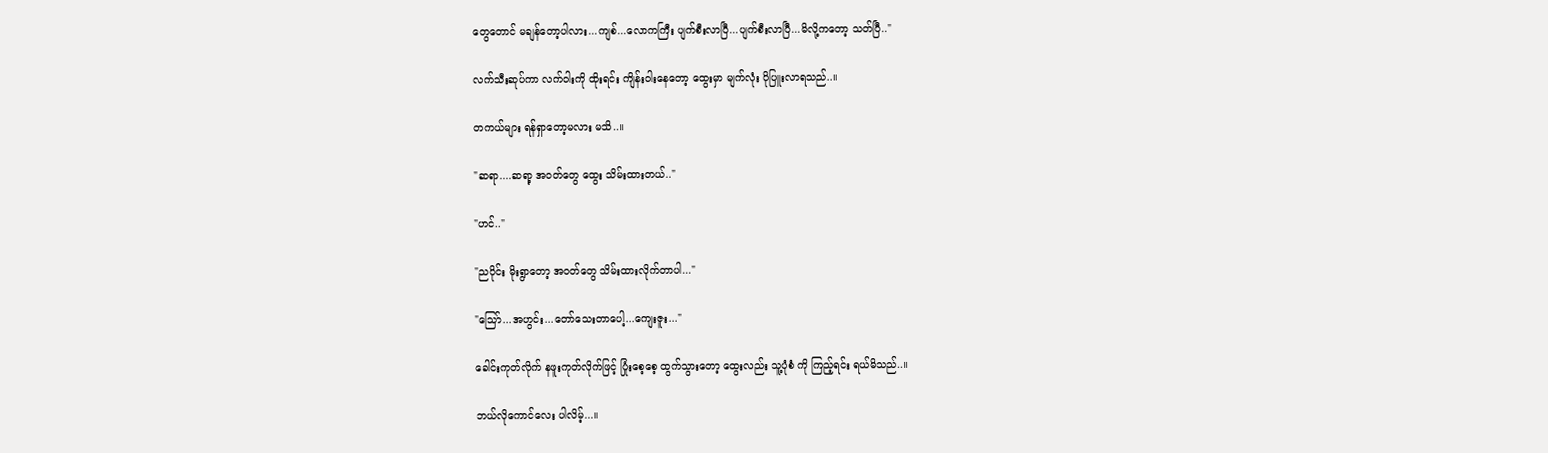တွေတောင် မချန်တော့ပါလား...ကျစ်...လောကကြီး ပျက်စီးလာပြီ...ပျက်စီးလာပြီ...မိလို့ကတော့ သတ်ပြီ.."

လက်သီးဆုပ်ကာ လက်ဝါးကို ထိုးရင်း ကျိန်းဝါးနေတော့ ထွေးမှာ မျက်လုံး ပိုပြူးလာရသည်..။

တကယ်များ ရန်ရှာတော့မလား မသိ..။

"ဆရာ....ဆရာ့ အဝတ်တွေ ထွေး သိမ်းထားတယ်.."

"ဟင်.."

"ညပိုင်း မိုးရွာတော့ အဝတ်တွေ သိမ်းထားလိုက်တာပါ..."

"သြော်...အဟွင်း...တော်သေးတာပေါ့...ကျေးဇူး..."

ခေါင်းကုတ်လိုက် နဖူးကုတ်လိုက်ဖြင့် ပြုံးစေ့စေ့ ထွက်သွားတော့ ထွေးလည်း သူ့ပုံစံ ကို ကြည့်ရင်း ရယ်မိသည်..။

ဘယ်လိုကောင်လေး ပါလိမ့်...။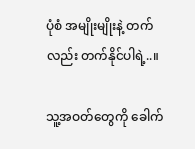ပုံစံ အမျိုးမျိုးနဲ့ တက်လည်း တက်နိုင်ပါရဲ့..။

သူ့အဝတ်တွေကို ခေါက်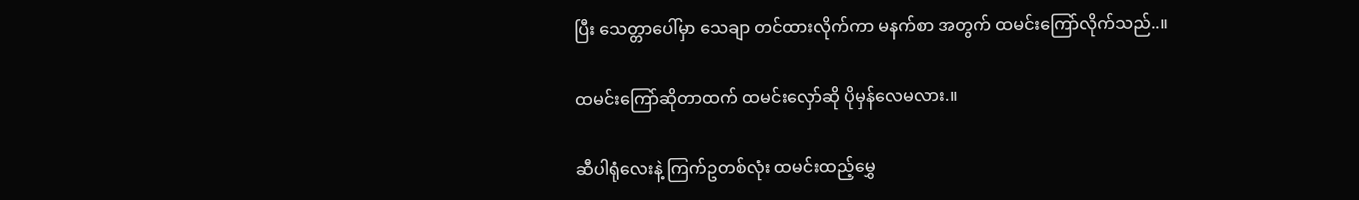ပြီး သေတ္တာပေါ်မှာ သေချာ တင်ထားလိုက်ကာ မနက်စာ အတွက် ထမင်းကြော်လိုက်သည်..။

ထမင်းကြော်ဆိုတာထက် ထမင်းလှော်ဆို ပိုမှန်လေမလား.။

ဆီပါရုံလေးနဲ့ ကြက်ဥတစ်လုံး ထမင်းထည့်မွှေ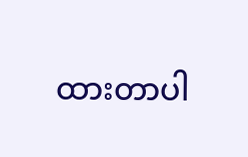ထားတာပါ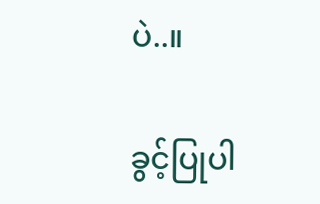ပဲ..။

ခွင့်ပြုပါ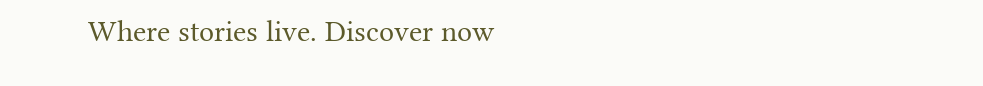Where stories live. Discover now